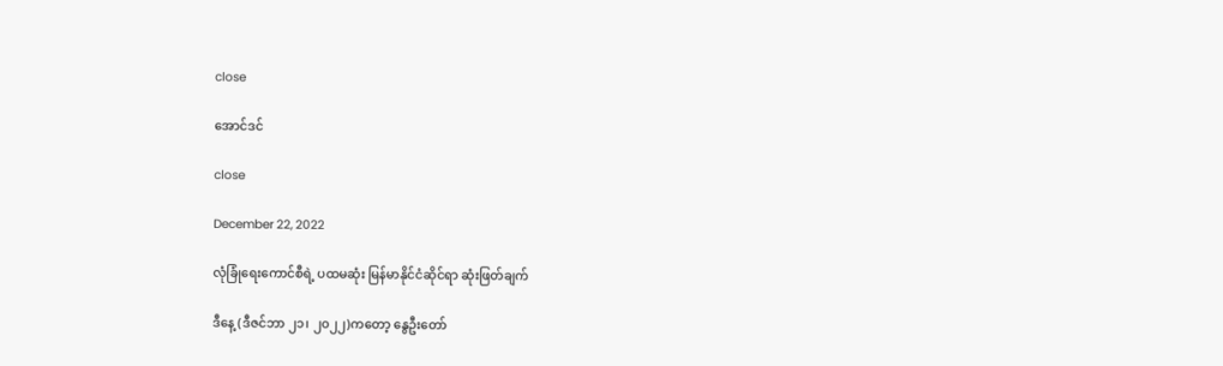close

အောင်ဒင်

close

December 22, 2022

လုံခြုံရေးကောင်စီရဲ့ ပထမဆုံး မြန်မာနိုင်ငံဆိုင်ရာ ဆုံးဖြတ်ချက်

ဒီနေ့ (ဒီဇင်ဘာ ၂၁၊ ၂၀၂၂)ကတော့ နွေဦးတော်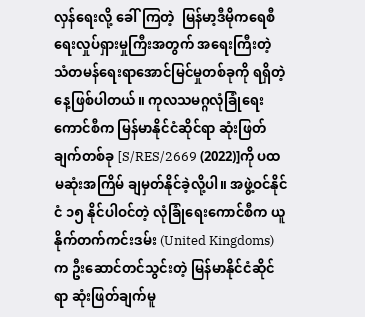လှန်ရေးလို့ ခေါ်ကြတဲ့  မြန်မာ့ဒီမိုကရေစီရေးလှုပ်ရှားမှုကြီးအတွက် အရေးကြီးတဲ့ သံတမန်ရေးရာအောင်မြင်မှုတစ်ခုကို ရရှိတဲ့နေ့ဖြစ်ပါတယ်။ ကုလသမဂ္ဂလုံခြုံရေးကောင်စီက မြန်မာနိုင်ငံဆိုင်ရာ ဆုံးဖြတ်ချက်တစ်ခု [S/RES/2669 (2022)]ကို ပထမဆုံးအကြိမ် ချမှတ်နိုင်ခဲ့လို့ပါ။ အဖွဲ့ဝင်နိုင်ငံ ၁၅ နိုင်ပါဝင်တဲ့ လုံခြုံရေးကောင်စီက ယူနိုက်တက်ကင်းဒမ်း (United Kingdoms) က ဦးဆောင်တင်သွင်းတဲ့ မြန်မာနိုင်ငံဆိုင်ရာ ဆုံးဖြတ်ချက်မူ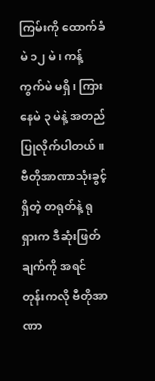ကြမ်းကို ထောက်ခံမဲ ၁၂ မဲ၊ ကန့်ကွက်မဲ မရှိ၊ ကြားနေမဲ ၃ မဲနဲ့ အတည်ပြုလိုက်ပါတယ်။ ဗီတိုအာဏာသုံးခွင့်ရှိတဲ့ တရုတ်နဲ့ ရုရှားက ဒီဆုံးဖြတ်ချက်ကို အရင်တုန်းကလို ဗီတိုအာဏာ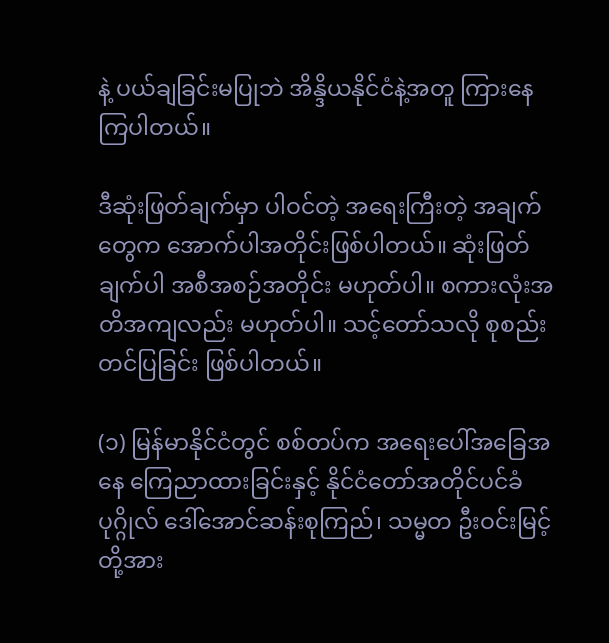နဲ့ ပယ်ချခြင်းမပြုဘဲ အိန္ဒိယနိုင်ငံနဲ့အတူ ကြားနေကြပါတယ်။

ဒီဆုံးဖြတ်ချက်မှာ ပါဝင်တဲ့ အရေးကြီးတဲ့ အချက်တွေက အောက်ပါအတိုင်းဖြစ်ပါတယ်။ ဆုံးဖြတ်ချက်ပါ အစီအစဉ်အတိုင်း မဟုတ်ပါ။ စကားလုံးအတိအကျလည်း မဟုတ်ပါ။ သင့်တော်သလို စုစည်းတင်ပြခြင်း ဖြစ်ပါတယ်။

(၁) မြန်မာနိုင်ငံတွင် စစ်တပ်က အရေးပေါ်အခြေအနေ ကြေညာထားခြင်းနှင့် နိုင်ငံတော်အတိုင်ပင်ခံပုဂ္ဂိုလ် ဒေါ်အောင်ဆန်းစုကြည်၊ သမ္မတ ဦးဝင်းမြင့်တို့အား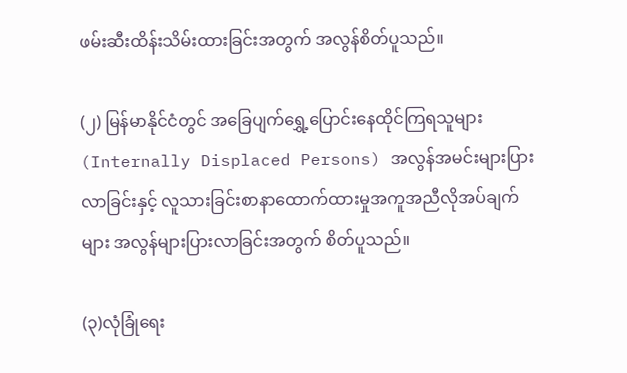ဖမ်းဆီးထိန်းသိမ်းထားခြင်းအတွက် အလွန်စိတ်ပူသည်။

(၂) မြန်မာနိုင်ငံတွင် အခြေပျက်ရွှေ့ပြောင်းနေထိုင်ကြရသူများ (Internally Displaced Persons) အလွန်အမင်းများပြားလာခြင်းနှင့် လူသားခြင်းစာနာထောက်ထားမှုအကူအညီလိုအပ်ချက်များ အလွန်များပြားလာခြင်းအတွက် စိတ်ပူသည်။

(၃)လုံခြုံရေး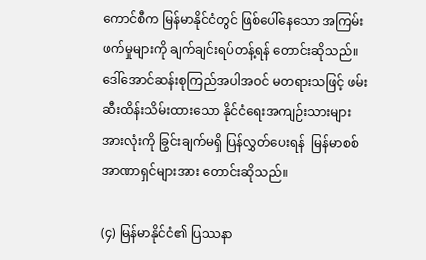ကောင်စီက မြန်မာနိုင်ငံတွင် ဖြစ်ပေါ်နေသော အကြမ်းဖက်မှုများကို ချက်ချင်းရပ်တန့်ရန် တောင်းဆိုသည်။ ဒေါ်အောင်ဆန်းစုကြည်အပါအဝင် မတရားသဖြင့် ဖမ်းဆီးထိန်းသိမ်းထားသော နိုင်ငံရေးအကျဉ်းသားများ အားလုံးကို ခြွင်းချက်မရှိ ပြန်လွှတ်ပေးရန်  မြန်မာစစ်အာဏာရှင်များအား တောင်းဆိုသည်။

(၄) မြန်မာနိုင်ငံ၏ ပြဿနာ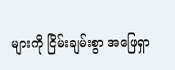များကို ငြိမ်းချမ်းစွာ အဖြေရှာ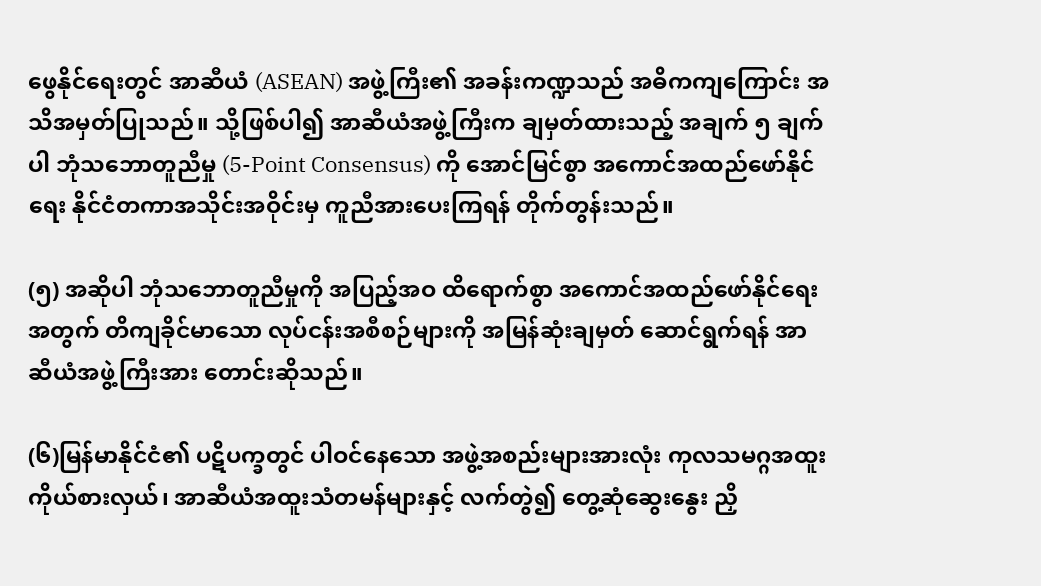ဖွေနိုင်ရေးတွင် အာဆီယံ (ASEAN) အဖွဲ့ကြီး၏ အခန်းကဏ္ဍသည် အဓိကကျကြောင်း အသိအမှတ်ပြုသည်။ သို့ဖြစ်ပါ၍ အာဆီယံအဖွဲ့ကြီးက ချမှတ်ထားသည့် အချက် ၅ ချက်ပါ ဘုံသဘောတူညီမှု (5-Point Consensus) ကို အောင်မြင်စွာ အကောင်အထည်ဖော်နိုင်ရေး နိုင်ငံတကာအသိုင်းအဝိုင်းမှ ကူညီအားပေးကြရန် တိုက်တွန်းသည်။

(၅) အဆိုပါ ဘုံသဘောတူညီမှုကို အပြည့်အဝ ထိရောက်စွာ အကောင်အထည်ဖော်နိုင်ရေးအတွက် တိကျခိုင်မာသော လုပ်ငန်းအစီစဉ်များကို အမြန်ဆုံးချမှတ် ဆောင်ရွက်ရန် အာဆီယံအဖွဲ့ကြီးအား တောင်းဆိုသည်။

(၆)မြန်မာနိုင်ငံ၏ ပဋိပက္ခတွင် ပါဝင်နေသော အဖွဲ့အစည်းများအားလုံး ကုလသမဂ္ဂအထူးကိုယ်စားလှယ်၊ အာဆီယံအထူးသံတမန်များနှင့် လက်တွဲ၍ တွေ့ဆုံဆွေးနွေး ညှိ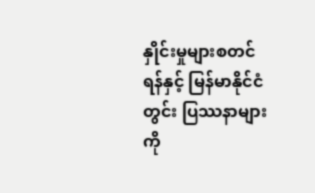နှိုင်းမှုများစတင်ရန်နှင့် မြန်မာနိုင်ငံတွင်း ပြဿနာများကို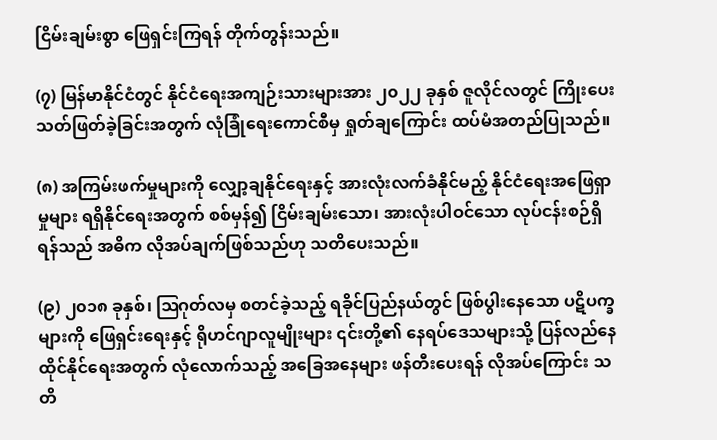ငြိမ်းချမ်းစွာ ဖြေရှင်းကြရန် တိုက်တွန်းသည်။

(၇) မြန်မာနိုင်ငံတွင် နိုင်ငံရေးအကျဉ်းသားများအား ၂၀၂၂ ခုနှစ် ဇူလိုင်လတွင် ကြိုးပေးသတ်ဖြတ်ခဲ့ခြင်းအတွက် လုံခြုံရေးကောင်စီမှ ရှုတ်ချကြောင်း ထပ်မံအတည်ပြုသည်။

(၈) အကြမ်းဖက်မှုများကို လျှော့ချနိုင်ရေးနှင့် အားလုံးလက်ခံနိုင်မည့် နိုင်ငံရေးအဖြေရှာမှုများ ရရှိနိုင်ရေးအတွက် စစ်မှန်၍ ငြိမ်းချမ်းသော၊ အားလုံးပါဝင်သော လုပ်ငန်းစဉ်ရှိရန်သည် အဓိက လိုအပ်ချက်ဖြစ်သည်ဟု သတိပေးသည်။

(၉) ၂၀၁၈ ခုနှစ်၊ ဩဂုတ်လမှ စတင်ခဲ့သည့် ရခိုင်ပြည်နယ်တွင် ဖြစ်ပွါးနေသော ပဋိပက္ခများကို ဖြေရှင်းရေးနှင့် ရိုဟင်ဂျာလူမျိုးများ ၎င်းတို့၏ နေရပ်ဒေသများသို့ ပြန်လည်နေထိုင်နိုင်ရေးအတွက် လုံလောက်သည့် အခြေအနေများ ဖန်တီးပေးရန် လိုအပ်ကြောင်း သတိ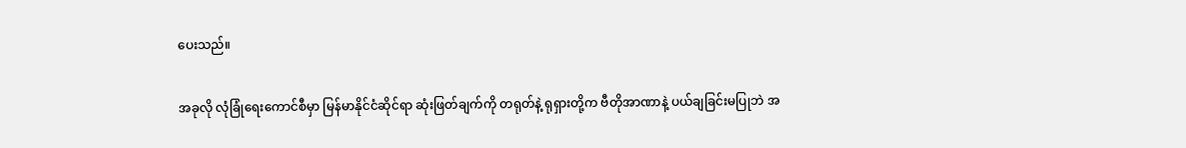ပေးသည်။

အခုလို လုံခြုံရေးကောင်စီမှာ မြန်မာနိုင်ငံဆိုင်ရာ ဆုံးဖြတ်ချက်ကို တရုတ်နဲ့ ရုရှားတို့က ဗီတိုအာဏာနဲ့ ပယ်ချခြင်းမပြုဘဲ အ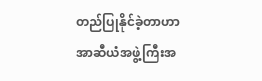တည်ပြုနိုင်ခဲ့တာဟာ အာဆီယံအဖွဲ့ကြီးအ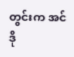တွင်းက အင်ဒို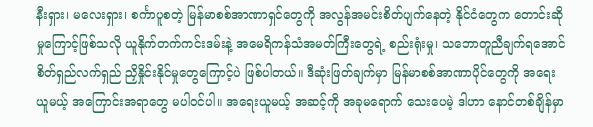နီးရှား၊ မလေးရှား၊ စင်္ကာပူစတဲ့ မြန်မာစစ်အာဏာရှင်တွေကို အလွန်အမင်းစိတ်ပျက်နေတဲ့ နိုင်ငံတွေက တောင်းဆိုမှုကြောင့်ဖြစ်သလို ယူနိုက်တက်ကင်းဒမ်းနဲ့ အမေရိကန်သံအမတ်ကြီးတွေရဲ့ စည်းရုံးမှု၊ သဘောတူညီချက်ရအောင် စိတ်ရှည်လက်ရှည် ညှိနှိုင်းနိုင်မှုတွေကြောင့်ပဲ ဖြစ်ပါတယ်။ ဒီဆုံးဖြတ်ချက်မှာ မြန်မာစစ်အာဏာပိုင်တွေကို အရေးယူမယ့် အကြောင်းအရာတွေ မပါဝင်ပါ။ အရေးယူမယ့် အဆင့်ကို အခုမရောက် သေးပေမဲ့ ဒါဟာ နောင်တစ်ချိန်မှာ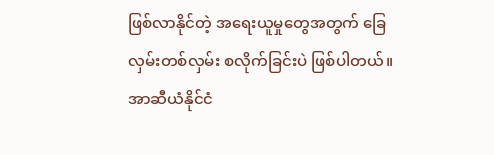ဖြစ်လာနိုင်တဲ့ အရေးယူမှုတွေအတွက် ခြေလှမ်းတစ်လှမ်း စလိုက်ခြင်းပဲ ဖြစ်ပါတယ်။ အာဆီယံနိုင်ငံ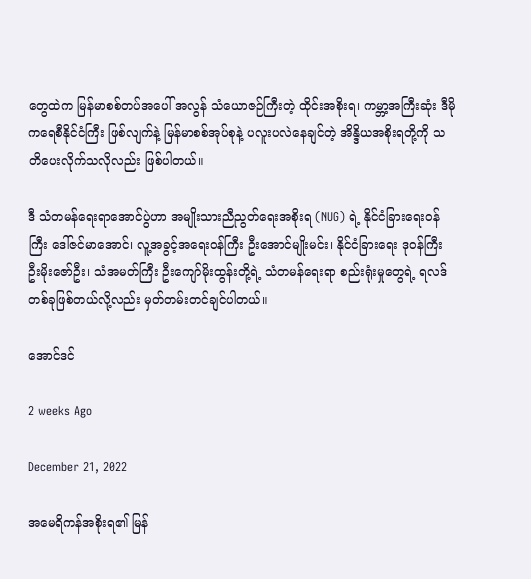တွေထဲက မြန်မာစစ်တပ်အပေါ် အလွန် သံယောဇဉ်ကြီးတဲ့ ထိုင်းအစိုးရ၊ ကမ္ဘာ့အကြီးဆုံး ဒီမိုကရေစီနိုင်ငံကြီး ဖြစ်လျက်နဲ့ မြန်မာစစ်အုပ်စုနဲ့ ပလူးပလဲနေချင်တဲ့ အိန္ဒိယအစိုးရတို့ကို သတိပေးလိုက်သလိုလည်း ဖြစ်ပါတယ်။

ဒီ သံတမန်ရေးရာအောင်ပွဲဟာ အမျိုးသားညီညွတ်ရေးအစိုးရ (NUG) ရဲ့ နိုင်ငံခြားရေးဝန်ကြီး ဒေါ်ဇင်မာအောင်၊ လူ့အခွင့်အရေးဝန်ကြီး ဦးအောင်မျိုးမင်း၊ နိုင်ငံခြားရေး ဒုဝန်ကြီး ဦးမိုးဇော်ဦး၊ သံအမတ်ကြီး ဦးကျော်မိုးထွန်းတို့ရဲ့ သံတမန်ရေးရာ စည်းရုံးမှုတွေရဲ့ ရလဒ်တစ်ခုဖြစ်တယ်လို့လည်း မှတ်တမ်းတင်ချင်ပါတယ်။

အောင်ဒင်

2 weeks Ago

December 21, 2022

အမေရိကန်အစိုးရ၏ မြန်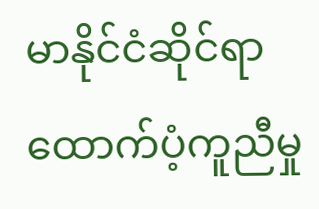မာနိုင်ငံဆိုင်ရာ ထောက်ပံ့ကူညီမှု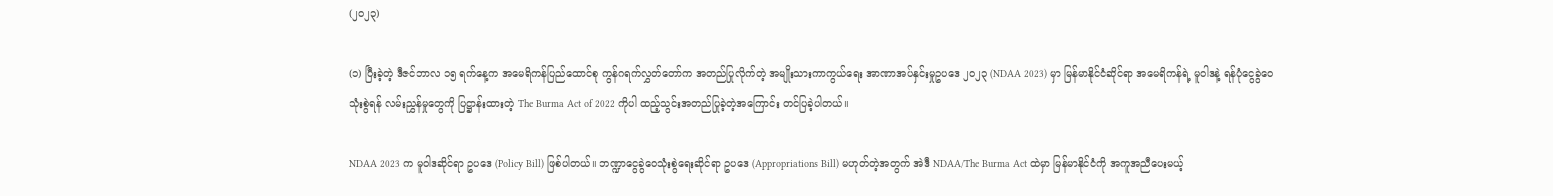(၂၀၂၃)

(၁) ပြီးခဲ့တဲ့ ဒီဇင်ဘာလ ၁၅ ရက်နေ့က အမေရိကန်ပြည်ထောင်စု ကွန်ဂရက်လွှတ်တော်က အတည်ပြုလိုက်တဲ့ အမျိုးသားကာကွယ်ရေး အာဏာအပ်နှင်းမှုဥပဒေ ၂၀၂၃ (NDAA 2023) မှာ မြန်မာနိုင်ငံဆိုင်ရာ အမေရိကန်ရဲ့ မူဝါဒနဲ့ ရန်ပုံငွေခွဲဝေသုံးစွဲရန် လမ်းညွှန်မှုတွေကို ပြဋ္ဌာန်းထားတဲ့ The Burma Act of 2022 ကိုပါ ထည့်သွင်းအတည်ပြုခဲ့တဲ့အကြောင်း တင်ပြခဲ့ပါတယ်။

NDAA 2023 က မူဝါဒဆိုင်ရာ ဥပဒေ (Policy Bill) ဖြစ်ပါတယ်။ ဘဏ္ဍာငွေခွဲဝေသုံးစွဲရေးဆိုင်ရာ ဥပဒေ (Appropriations Bill) မဟုတ်တဲ့အတွက် အဲဒီ NDAA/The Burma Act ထဲမှာ မြန်မာနိုင်ငံကို အကူအညီပေးမယ့်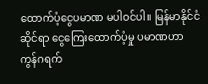ထောက်ပံ့ငွေပမာဏ မပါဝင်ပါ။ မြန်မာနိုင်ငံဆိုင်ရာ ငွေကြေးထောက်ပံ့မှု ပမာဏဟာ ကွန်ဂရက်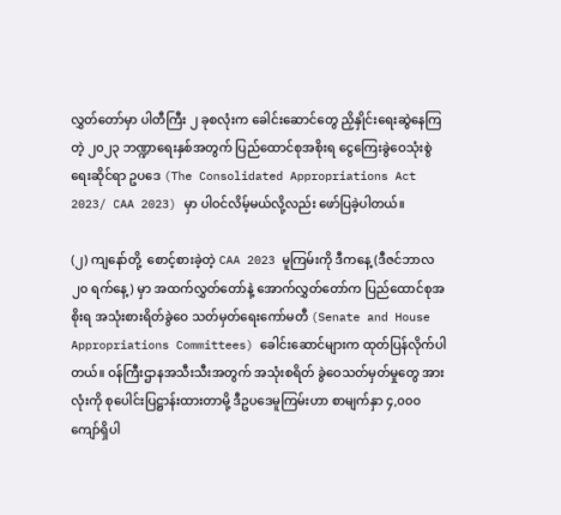လွှတ်တော်မှာ ပါတီကြီး ၂ ခုစလုံးက ခေါင်းဆောင်တွေ ညှိနှိုင်းရေးဆွဲနေကြတဲ့ ၂၀၂၃ ဘဏ္ဍာရေးနှစ်အတွက် ပြည်ထောင်စုအစိုးရ ငွေကြေးခွဲဝေသုံးစွဲရေးဆိုင်ရာ ဥပဒေ (The Consolidated Appropriations Act 2023/ CAA 2023) မှာ ပါဝင်လိမ့်မယ်လို့လည်း ဖော်ပြခဲ့ပါတယ်။

(၂) ကျနော်တို့  စောင့်စားခဲ့တဲ့ CAA 2023 မူကြမ်းကို ဒီကနေ့ (ဒီဇင်ဘာလ ၂၀ ရက်နေ့) မှာ အထက်လွှတ်တော်နဲ့ အောက်လွှတ်တော်က ပြည်ထောင်စုအစိုးရ အသုံးစားရိတ်ခွဲဝေ သတ်မှတ်ရေးကော်မတီ (Senate and House Appropriations Committees) ခေါင်းဆောင်များက ထုတ်ပြန်လိုက်ပါတယ်။ ဝန်ကြီးဌာနအသီးသီးအတွက် အသုံးစရိတ် ခွဲဝေသတ်မှတ်မှုတွေ အားလုံးကို စုပေါင်းပြဋ္ဌာန်းထားတာမို့ ဒီဥပဒေမူကြမ်းဟာ စာမျက်နှာ ၄,၀၀၀ ကျော်ရှိပါ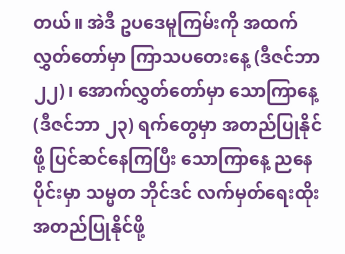တယ်။ အဲဒီ ဥပဒေမူကြမ်းကို အထက်လွှတ်တော်မှာ ကြာသပတေးနေ့ (ဒီဇင်ဘာ ၂၂)၊ အောက်လွှတ်တော်မှာ သောကြာနေ့ (ဒီဇင်ဘာ ၂၃) ရက်တွေမှာ အတည်ပြုနိုင်ဖို့ ပြင်ဆင်နေကြပြီး သောကြာနေ့ ညနေပိုင်းမှာ သမ္မတ ဘိုင်ဒင် လက်မှတ်ရေးထိုးအတည်ပြုနိုင်ဖို့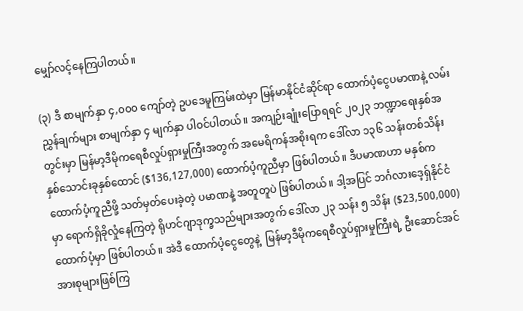မျှော်လင့်နေကြပါတယ်။

(၃) ဒီ စာမျက်နှာ ၄,၀၀၀ ကျော်တဲ့ ဥပဒေမူကြမ်းထဲမှာ မြန်မာနိုင်ငံဆိုင်ရာ ထောက်ပံ့ငွေပမာဏနဲ့ လမ်းညွှန်ချက်များ စာမျက်နှာ ၄ မျက်နှာ ပါဝင်ပါတယ်။ အကျဉ်းချုံးပြောရရင် ၂၀၂၃ ဘဏ္ဍာရေးနှစ်အတွင်းမှာ မြန်မာ့ဒီမိုကရေစီလှုပ်ရှားမှုကြီးအတွက် အမေရိကန်အစိုးရက ဒေါ်လာ ၁၃၆ သန်းတစ်သိန်းနှစ်သောင်းခုနှစ်ထောင် ($136,127,000) ထောက်ပံ့ကူညီမှာ ဖြစ်ပါတယ်။ ဒီပမာဏဟာ မနှစ်က ထောက်ပံ့ကူညီဖို့ သတ်မှတ်ပေးခဲ့တဲ့ ပမာဏနဲ့ အတူတူပဲ ဖြစ်ပါတယ်။ ဒါ့အပြင် ဘင်္ဂလားဒေ့ရှ်နိုင်ငံမှာ ရောက်ရှိခိုလှုံနေကြတဲ့ ရိုဟင်ဂျာဒုက္ခသည်များအတွက် ဒေါ်လာ ၂၃ သန်း ၅ သိန်း ($23,500,000) ထောက်ပံ့မှာ ဖြစ်ပါတယ်။ အဲဒီ ထောက်ပံ့ငွေတွေနဲ့  မြန်မာ့ဒီမိုကရေစီလှုပ်ရှားမှုကြီးရဲ့ ဦးဆောင်အင်အားစုများဖြစ်ကြ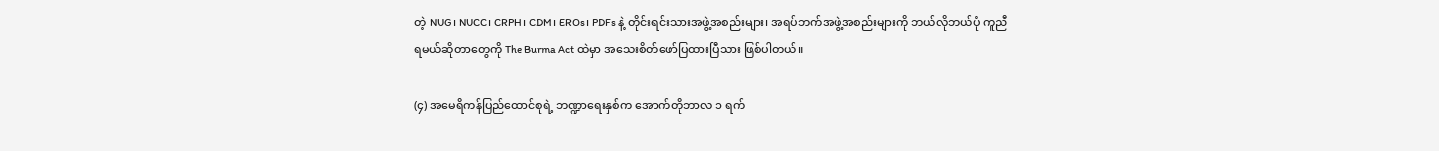တဲ့ NUG၊ NUCC၊ CRPH၊ CDM၊ EROs၊ PDFs နဲ့ တိုင်းရင်းသားအဖွဲ့အစည်းများ၊ အရပ်ဘက်အဖွဲ့အစည်းများကို ဘယ်လိုဘယ်ပုံ ကူညီရမယ်ဆိုတာတွေကို The Burma Act ထဲမှာ အသေးစိတ်ဖော်ပြထားပြီသား ဖြစ်ပါတယ်။

(၄) အမေရိကန်ပြည်ထောင်စုရဲ့ ဘဏ္ဍာရေးနှစ်က အောက်တိုဘာလ ၁ ရက်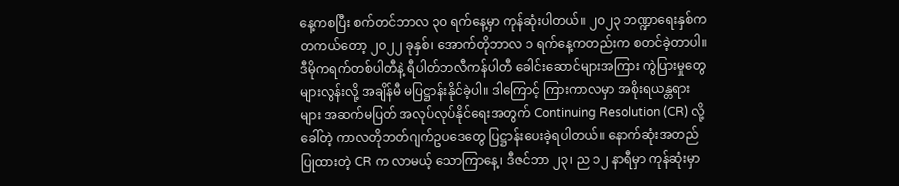နေ့ကစပြီး စက်တင်ဘာလ ၃၀ ရက်နေ့မှာ ကုန်ဆုံးပါတယ်။ ၂၀၂၃ ဘဏ္ဍာရေးနှစ်က တကယ်တော့ ၂၀၂၂ ခုနှစ်၊ အောက်တိုဘာလ ၁ ရက်နေ့ကတည်းက စတင်ခဲ့တာပါ။ ဒီမိုကရက်တစ်ပါတီနဲ့ ရီပါတ်ဘလီကန်ပါတီ ခေါင်းဆောင်များအကြား ကွဲပြားမှုတွေများလွန်းလို့ အချိန်မီ မပြဋ္ဌာန်းနိုင်ခဲ့ပါ။ ဒါကြောင့် ကြားကာလမှာ အစိုးရယန္တရားများ အဆက်မပြတ် အလုပ်လုပ်နိုင်ရေးအတွက် Continuing Resolution (CR) လို့ ခေါ်တဲ့ ကာလတိုဘတ်ဂျက်ဥပဒေတွေ ပြဋ္ဌာန်းပေးခဲ့ရပါတယ်။ နောက်ဆုံးအတည်ပြုထားတဲ့ CR က လာမယ့် သောကြာနေ့၊ ဒီဇင်ဘာ ၂၃၊ ည ၁၂ နာရီမှာ ကုန်ဆုံးမှာ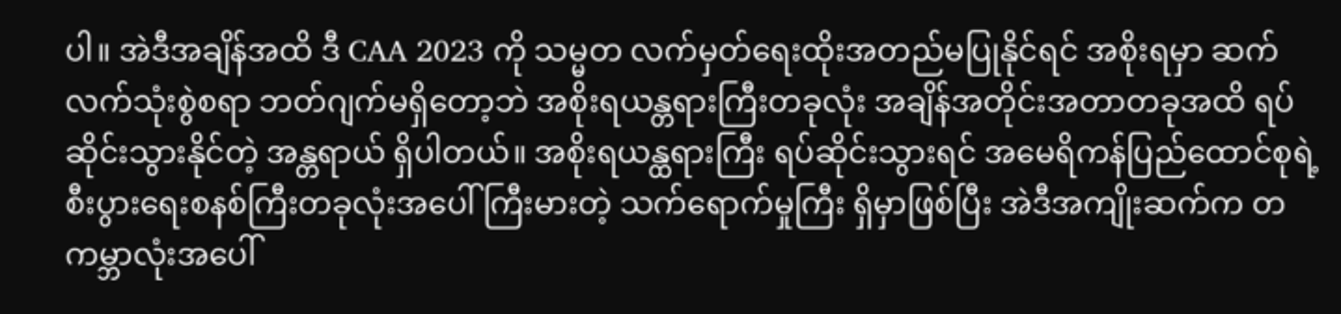ပါ။ အဲဒီအချိန်အထိ ဒီ CAA 2023 ကို သမ္မတ လက်မှတ်ရေးထိုးအတည်မပြုနိုင်ရင် အစိုးရမှာ ဆက်လက်သုံးစွဲစရာ ဘတ်ဂျက်မရှိတော့ဘဲ အစိုးရယန္တရားကြီးတခုလုံး အချိန်အတိုင်းအတာတခုအထိ ရပ်ဆိုင်းသွားနိုင်တဲ့ အန္တရာယ် ရှိပါတယ်။ အစိုးရယန္ထရားကြီး ရပ်ဆိုင်းသွားရင် အမေရိကန်ပြည်ထောင်စုရဲ့ စီးပွားရေးစနစ်ကြီးတခုလုံးအပေါ် ကြီးမားတဲ့ သက်ရောက်မှုကြီး ရှိမှာဖြစ်ပြီး အဲဒီအကျိုးဆက်က တကမ္ဘာလုံးအပေါ်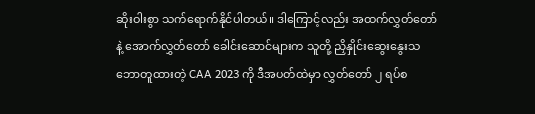ဆိုးဝါးစွာ သက်ရောက်နိုင်ပါတယ်။ ဒါကြောင့်လည်း အထက်လွှတ်တော်နဲ့ အောက်လွှတ်တော် ခေါင်းဆောင်များက သူတို့ ညှိနှိုင်းဆွေးနွေးသဘောတူထားတဲ့ CAA 2023 ကို ဒီအပတ်ထဲမှာ လွှတ်တော် ၂ ရပ်စ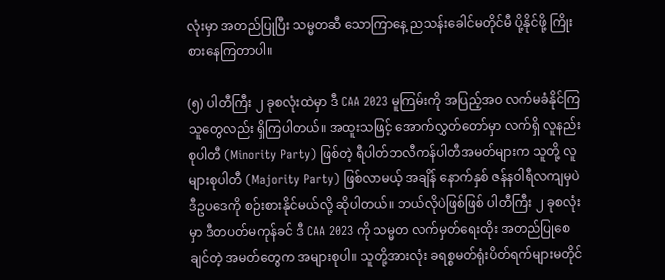လုံးမှာ အတည်ပြုပြီး သမ္မတဆီ သောကြာနေ့ ညသန်းခေါင်မတိုင်မီ ပို့နိုင်ဖို့ ကြိုးစားနေကြတာပါ။

(၅) ပါတီကြီး ၂ ခုစလုံးထဲမှာ ဒီ CAA 2023 မူကြမ်းကို အပြည့်အဝ လက်မခံနိုင်ကြသူတွေလည်း ရှိကြပါတယ်။ အထူးသဖြင့် အောက်လွှတ်တော်မှာ လက်ရှိ လူနည်းစုပါတီ (Minority Party) ဖြစ်တဲ့ ရီပါတ်ဘလီကန်ပါတီအမတ်များက သူတို့ လူများစုပါတီ (Majority Party) ဖြစ်လာမယ့် အချိန် နောက်နှစ် ဇန်နဝါရီလကျမှပဲ ဒီဥပဒေကို စဉ်းစားနိုင်မယ်လို့ ဆိုပါတယ်။ ဘယ်လိုပဲဖြစ်ဖြစ် ပါတီကြီး ၂ ခုစလုံးမှာ ဒီတပတ်မကုန်ခင် ဒီ CAA 2023 ကို သမ္မတ လက်မှတ်ရေးထိုး အတည်ပြုစေချင်တဲ့ အမတ်တွေက အများစုပါ။ သူတို့အားလုံး ခရစ္စမတ်ရုံးပိတ်ရက်များမတိုင်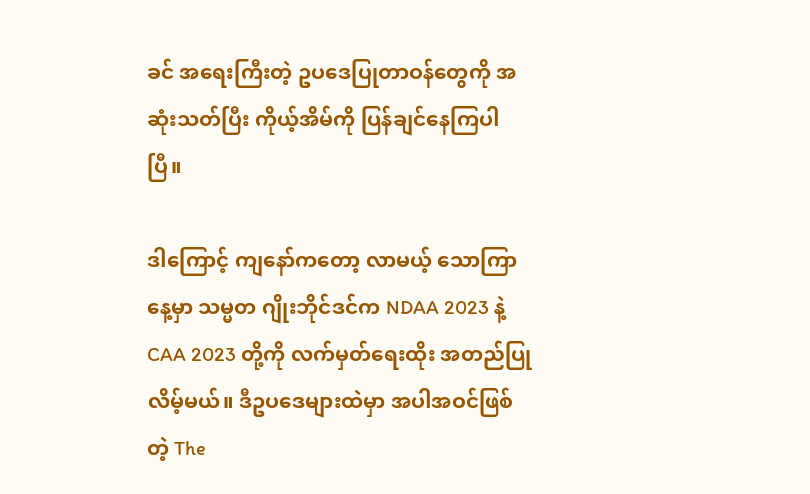ခင် အရေးကြီးတဲ့ ဥပဒေပြုတာဝန်တွေကို အဆုံးသတ်ပြီး ကိုယ့်အိမ်ကို ပြန်ချင်နေကြပါပြီ။

ဒါကြောင့် ကျနော်ကတော့ လာမယ့် သောကြာနေ့မှာ သမ္မတ ဂျိုးဘိုင်ဒင်က NDAA 2023 နဲ့ CAA 2023 တို့ကို လက်မှတ်ရေးထိုး အတည်ပြုလိမ့်မယ်။ ဒီဥပဒေများထဲမှာ အပါအဝင်ဖြစ်တဲ့ The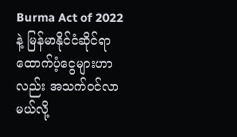Burma Act of 2022 နဲ့ မြန်မာနိုင်ငံဆိုင်ရာ ထောက်ပံ့ငွေများဟာလည်း အသက်ဝင်လာမယ်လို့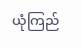ယုံကြည်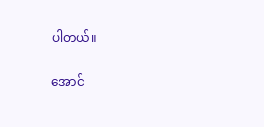ပါတယ်။

အောင်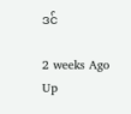ဒင်

2 weeks Ago
Up